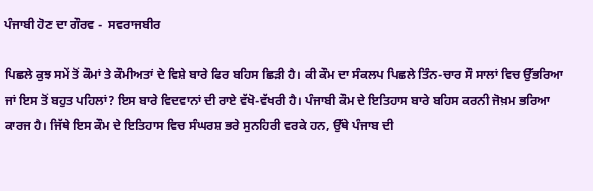ਪੰਜਾਬੀ ਹੋਣ ਦਾ ਗੌਰਵ -  ਸਵਰਾਜਬੀਰ

ਪਿਛਲੇ ਕੁਝ ਸਮੇਂ ਤੋਂ ਕੌਮਾਂ ਤੇ ਕੌਮੀਅਤਾਂ ਦੇ ਵਿਸ਼ੇ ਬਾਰੇ ਫਿਰ ਬਹਿਸ ਛਿੜੀ ਹੈ। ਕੀ ਕੌਮ ਦਾ ਸੰਕਲਪ ਪਿਛਲੇ ਤਿੰਨ-ਚਾਰ ਸੌ ਸਾਲਾਂ ਵਿਚ ਉੱਭਰਿਆ ਜਾਂ ਇਸ ਤੋਂ ਬਹੁਤ ਪਹਿਲਾਂ? ਇਸ ਬਾਰੇ ਵਿਦਵਾਨਾਂ ਦੀ ਰਾਏ ਵੱਖੋ-ਵੱਖਰੀ ਹੈ। ਪੰਜਾਬੀ ਕੌਮ ਦੇ ਇਤਿਹਾਸ ਬਾਰੇ ਬਹਿਸ ਕਰਨੀ ਜੋਖ਼ਮ ਭਰਿਆ ਕਾਰਜ ਹੈ। ਜਿੱਥੇ ਇਸ ਕੌਮ ਦੇ ਇਤਿਹਾਸ ਵਿਚ ਸੰਘਰਸ਼ ਭਰੇ ਸੁਨਹਿਰੀ ਵਰਕੇ ਹਨ, ਉੱਥੇ ਪੰਜਾਬ ਦੀ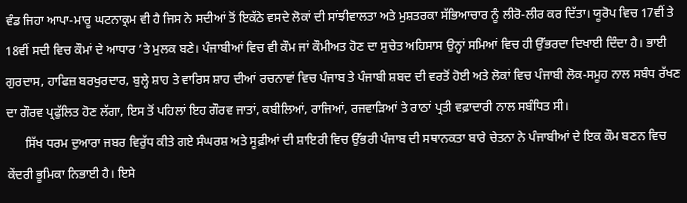ਵੰਡ ਜਿਹਾ ਆਪਾ-ਮਾਰੂ ਘਟਨਾਕ੍ਰਮ ਵੀ ਹੈ ਜਿਸ ਨੇ ਸਦੀਆਂ ਤੋਂ ਇਕੱਠੇ ਵਸਦੇ ਲੋਕਾਂ ਦੀ ਸਾਂਝੀਵਾਲਤਾ ਅਤੇ ਮੁਸ਼ਤਰਕਾ ਸੱਭਿਆਚਾਰ ਨੂੰ ਲੀਰੋ-ਲੀਰ ਕਰ ਦਿੱਤਾ। ਯੂਰੋਪ ਵਿਚ 17ਵੀਂ ਤੇ 18ਵੀਂ ਸਦੀ ਵਿਚ ਕੌਮਾਂ ਦੇ ਆਧਾਰ ’ਤੇ ਮੁਲਕ ਬਣੇ। ਪੰਜਾਬੀਆਂ ਵਿਚ ਵੀ ਕੌਮ ਜਾਂ ਕੌਮੀਅਤ ਹੋਣ ਦਾ ਸੁਚੇਤ ਅਹਿਸਾਸ ਉਨ੍ਹਾਂ ਸਮਿਆਂ ਵਿਚ ਹੀ ਉੱਭਰਦਾ ਦਿਖਾਈ ਦਿੰਦਾ ਹੈ। ਭਾਈ ਗੁਰਦਾਸ, ਹਾਫਿਜ਼ ਬਰਖੁਰਦਾਰ, ਬੁਲ੍ਹੇ ਸ਼ਾਹ ਤੇ ਵਾਰਿਸ ਸ਼ਾਹ ਦੀਆਂ ਰਚਨਾਵਾਂ ਵਿਚ ਪੰਜਾਬ ਤੇ ਪੰਜਾਬੀ ਸ਼ਬਦ ਦੀ ਵਰਤੋਂ ਹੋਈ ਅਤੇ ਲੋਕਾਂ ਵਿਚ ਪੰਜਾਬੀ ਲੋਕ-ਸਮੂਹ ਨਾਲ ਸਬੰਧ ਰੱਖਣ ਦਾ ਗੌਰਵ ਪ੍ਰਫੁੱਲਿਤ ਹੋਣ ਲੱਗਾ, ਇਸ ਤੋਂ ਪਹਿਲਾਂ ਇਹ ਗੌਰਵ ਜਾਤਾਂ, ਕਬੀਲਿਆਂ, ਰਾਜਿਆਂ, ਰਜਵਾੜਿਆਂ ਤੇ ਰਾਠਾਂ ਪ੍ਰਤੀ ਵਫ਼ਾਦਾਰੀ ਨਾਲ ਸਬੰਧਿਤ ਸੀ।
      ਸਿੱਖ ਧਰਮ ਦੁਆਰਾ ਜਬਰ ਵਿਰੁੱਧ ਕੀਤੇ ਗਏ ਸੰਘਰਸ਼ ਅਤੇ ਸੂਫ਼ੀਆਂ ਦੀ ਸ਼ਾਇਰੀ ਵਿਚ ਉੱਭਰੀ ਪੰਜਾਬ ਦੀ ਸਥਾਨਕਤਾ ਬਾਰੇ ਚੇਤਨਾ ਨੇ ਪੰਜਾਬੀਆਂ ਦੇ ਇਕ ਕੌਮ ਬਣਨ ਵਿਚ ਕੇਂਦਰੀ ਭੂਮਿਕਾ ਨਿਭਾਈ ਹੈ। ਇਸੇ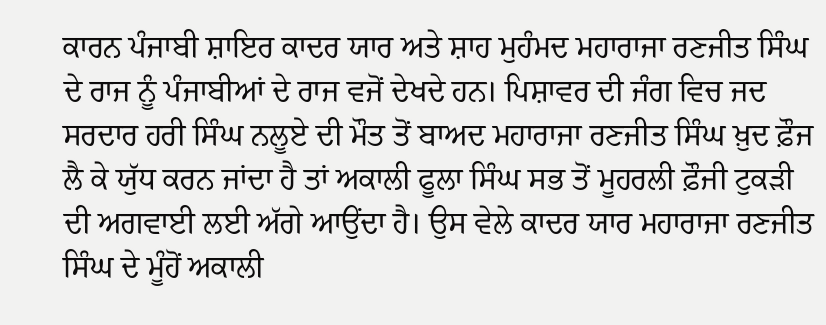ਕਾਰਨ ਪੰਜਾਬੀ ਸ਼ਾਇਰ ਕਾਦਰ ਯਾਰ ਅਤੇ ਸ਼ਾਹ ਮੁਹੰਮਦ ਮਹਾਰਾਜਾ ਰਣਜੀਤ ਸਿੰਘ ਦੇ ਰਾਜ ਨੂੰ ਪੰਜਾਬੀਆਂ ਦੇ ਰਾਜ ਵਜੋਂ ਦੇਖਦੇ ਹਨ। ਪਿਸ਼ਾਵਰ ਦੀ ਜੰਗ ਵਿਚ ਜਦ ਸਰਦਾਰ ਹਰੀ ਸਿੰਘ ਨਲੂਏ ਦੀ ਮੌਤ ਤੋਂ ਬਾਅਦ ਮਹਾਰਾਜਾ ਰਣਜੀਤ ਸਿੰਘ ਖ਼ੁਦ ਫ਼ੌਜ ਲੈ ਕੇ ਯੁੱਧ ਕਰਨ ਜਾਂਦਾ ਹੈ ਤਾਂ ਅਕਾਲੀ ਫੂਲਾ ਸਿੰਘ ਸਭ ਤੋਂ ਮੂਹਰਲੀ ਫ਼ੌਜੀ ਟੁਕੜੀ ਦੀ ਅਗਵਾਈ ਲਈ ਅੱਗੇ ਆਉਂਦਾ ਹੈ। ਉਸ ਵੇਲੇ ਕਾਦਰ ਯਾਰ ਮਹਾਰਾਜਾ ਰਣਜੀਤ ਸਿੰਘ ਦੇ ਮੂੰਹੋਂ ਅਕਾਲੀ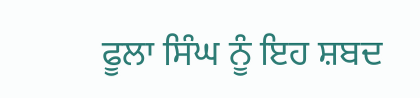ਫੂਲਾ ਸਿੰਘ ਨੂੰ ਇਹ ਸ਼ਬਦ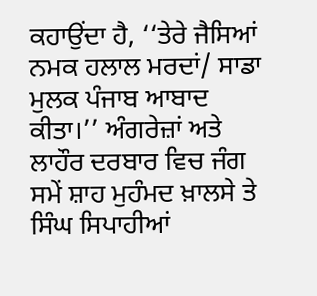ਕਹਾਉਂਦਾ ਹੈ, ‘‘ਤੇਰੇ ਜੈਸਿਆਂ ਨਮਕ ਹਲਾਲ ਮਰਦਾਂ/ ਸਾਡਾ ਮੁਲਕ ਪੰਜਾਬ ਆਬਾਦ ਕੀਤਾ।’’ ਅੰਗਰੇਜ਼ਾਂ ਅਤੇ ਲਾਹੌਰ ਦਰਬਾਰ ਵਿਚ ਜੰਗ ਸਮੇਂ ਸ਼ਾਹ ਮੁਹੰਮਦ ਖ਼ਾਲਸੇ ਤੇ ਸਿੰਘ ਸਿਪਾਹੀਆਂ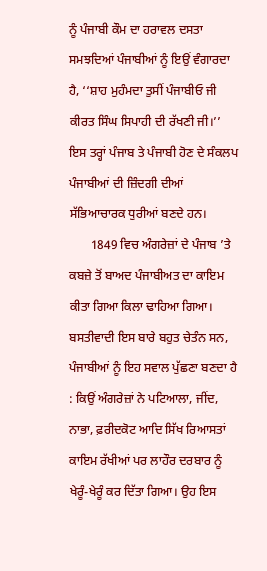ਨੂੰ ਪੰਜਾਬੀ ਕੌਮ ਦਾ ਹਰਾਵਲ ਦਸਤਾ ਸਮਝਦਿਆਂ ਪੰਜਾਬੀਆਂ ਨੂੰ ਇਉਂ ਵੰਗਾਰਦਾ ਹੈ, ‘‘ਸ਼ਾਹ ਮੁਹੰਮਦਾ ਤੁਸੀਂ ਪੰਜਾਬੀਓ ਜੀ ਕੀਰਤ ਸਿੰਘ ਸਿਪਾਹੀ ਦੀ ਰੱਖਣੀ ਜੀ।’’ ਇਸ ਤਰ੍ਹਾਂ ਪੰਜਾਬ ਤੇ ਪੰਜਾਬੀ ਹੋਣ ਦੇ ਸੰਕਲਪ ਪੰਜਾਬੀਆਂ ਦੀ ਜ਼ਿੰਦਗੀ ਦੀਆਂ ਸੱਭਿਆਚਾਰਕ ਧੁਰੀਆਂ ਬਣਦੇ ਹਨ।
       1849 ਵਿਚ ਅੰਗਰੇਜ਼ਾਂ ਦੇ ਪੰਜਾਬ ’ਤੇ ਕਬਜ਼ੇ ਤੋਂ ਬਾਅਦ ਪੰਜਾਬੀਅਤ ਦਾ ਕਾਇਮ ਕੀਤਾ ਗਿਆ ਕਿਲਾ ਢਾਹਿਆ ਗਿਆ। ਬਸਤੀਵਾਦੀ ਇਸ ਬਾਰੇ ਬਹੁਤ ਚੇਤੰਨ ਸਨ, ਪੰਜਾਬੀਆਂ ਨੂੰ ਇਹ ਸਵਾਲ ਪੁੱਛਣਾ ਬਣਦਾ ਹੈ : ਕਿਉਂ ਅੰਗਰੇਜ਼ਾਂ ਨੇ ਪਟਿਆਲਾ, ਜੀਂਦ, ਨਾਭਾ, ਫ਼ਰੀਦਕੋਟ ਆਦਿ ਸਿੱਖ ਰਿਆਸਤਾਂ ਕਾਇਮ ਰੱਖੀਆਂ ਪਰ ਲਾਹੌਰ ਦਰਬਾਰ ਨੂੰ ਖੇਰੂੰ-ਖੇਰੂੰ ਕਰ ਦਿੱਤਾ ਗਿਆ। ਉਹ ਇਸ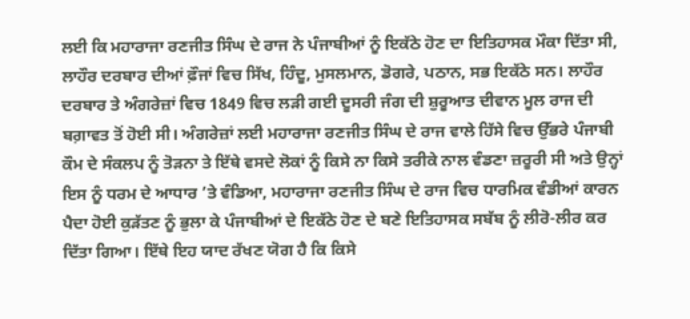ਲਈ ਕਿ ਮਹਾਰਾਜਾ ਰਣਜੀਤ ਸਿੰਘ ਦੇ ਰਾਜ ਨੇ ਪੰਜਾਬੀਆਂ ਨੂੰ ਇਕੱਠੇ ਹੋਣ ਦਾ ਇਤਿਹਾਸਕ ਮੌਕਾ ਦਿੱਤਾ ਸੀ, ਲਾਹੌਰ ਦਰਬਾਰ ਦੀਆਂ ਫ਼ੌਜਾਂ ਵਿਚ ਸਿੱਖ, ਹਿੰਦੂ, ਮੁਸਲਮਾਨ, ਡੋਗਰੇ, ਪਠਾਨ, ਸਭ ਇਕੱਠੇ ਸਨ। ਲਾਹੌਰ ਦਰਬਾਰ ਤੇ ਅੰਗਰੇਜ਼ਾਂ ਵਿਚ 1849 ਵਿਚ ਲੜੀ ਗਈ ਦੂਸਰੀ ਜੰਗ ਦੀ ਸ਼ੁਰੂਆਤ ਦੀਵਾਨ ਮੂਲ ਰਾਜ ਦੀ ਬਗ਼ਾਵਤ ਤੋਂ ਹੋਈ ਸੀ। ਅੰਗਰੇਜ਼ਾਂ ਲਈ ਮਹਾਰਾਜਾ ਰਣਜੀਤ ਸਿੰਘ ਦੇ ਰਾਜ ਵਾਲੇ ਹਿੱਸੇ ਵਿਚ ਉੱਭਰੇ ਪੰਜਾਬੀ ਕੌਮ ਦੇ ਸੰਕਲਪ ਨੂੰ ਤੋੜਨਾ ਤੇ ਇੱਥੇ ਵਸਦੇ ਲੋਕਾਂ ਨੂੰ ਕਿਸੇ ਨਾ ਕਿਸੇ ਤਰੀਕੇ ਨਾਲ ਵੰਡਣਾ ਜ਼ਰੂਰੀ ਸੀ ਅਤੇ ਉਨ੍ਹਾਂ ਇਸ ਨੂੰ ਧਰਮ ਦੇ ਆਧਾਰ ’ਤੇ ਵੰਡਿਆ, ਮਹਾਰਾਜਾ ਰਣਜੀਤ ਸਿੰਘ ਦੇ ਰਾਜ ਵਿਚ ਧਾਰਮਿਕ ਵੰਡੀਆਂ ਕਾਰਨ ਪੈਦਾ ਹੋਈ ਕੁੜੱਤਣ ਨੂੰ ਭੁਲਾ ਕੇ ਪੰਜਾਬੀਆਂ ਦੇ ਇਕੱਠੇ ਹੋਣ ਦੇ ਬਣੇ ਇਤਿਹਾਸਕ ਸਬੱਬ ਨੂੰ ਲੀਰੋ-ਲੀਰ ਕਰ ਦਿੱਤਾ ਗਿਆ। ਇੱਥੇ ਇਹ ਯਾਦ ਰੱਖਣ ਯੋਗ ਹੈ ਕਿ ਕਿਸੇ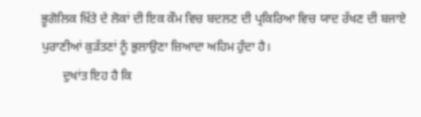ਭੂਗੋਲਿਕ ਖ਼ਿੱਤੇ ਦੇ ਲੋਕਾਂ ਦੀ ਇਕ ਕੌਮ ਵਿਚ ਬਦਲਣ ਦੀ ਪ੍ਰਕਿਰਿਆ ਵਿਚ ਯਾਦ ਰੱਖਣ ਦੀ ਬਜਾਏ ਪੁਰਾਣੀਆਂ ਕੁੜੱਤਣਾਂ ਨੂੰ ਭੁਲਾਉਣਾ ਜ਼ਿਆਦਾ ਅਹਿਮ ਹੁੰਦਾ ਹੈ।
       ਦੁਖਾਂਤ ਇਹ ਹੈ ਕਿ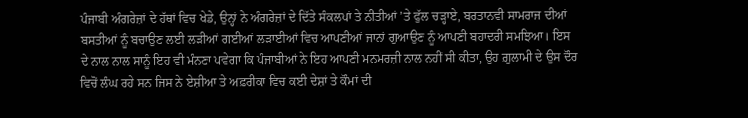ਪੰਜਾਬੀ ਅੰਗਰੇਜ਼ਾਂ ਦੇ ਹੱਥਾਂ ਵਿਚ ਖੇਡੇ, ਉਨ੍ਹਾਂ ਨੇ ਅੰਗਰੇਜ਼ਾਂ ਦੇ ਦਿੱਤੇ ਸੰਕਲਪਾਂ ਤੇ ਨੀਤੀਆਂ ’ਤੇ ਫੁੱਲ ਚੜ੍ਹਾਏ, ਬਰਤਾਨਵੀ ਸਾਮਰਾਜ ਦੀਆਂ ਬਸਤੀਆਂ ਨੂੰ ਬਚਾਉਣ ਲਈ ਲੜੀਆਂ ਗਈਆਂ ਲੜਾਈਆਂ ਵਿਚ ਆਪਣੀਆਂ ਜਾਨਾਂ ਗੁਆਉਣ ਨੂੰ ਆਪਣੀ ਬਹਾਦਰੀ ਸਮਝਿਆ। ਇਸ ਦੇ ਨਾਲ ਨਾਲ ਸਾਨੂੰ ਇਹ ਵੀ ਮੰਨਣਾ ਪਵੇਗਾ ਕਿ ਪੰਜਾਬੀਆਂ ਨੇ ਇਹ ਆਪਣੀ ਮਨਮਰਜ਼ੀ ਨਾਲ ਨਹੀਂ ਸੀ ਕੀਤਾ, ਉਹ ਗ਼ੁਲਾਮੀ ਦੇ ਉਸ ਦੌਰ ਵਿਚੋਂ ਲੰਘ ਰਹੇ ਸਨ ਜਿਸ ਨੇ ਏਸ਼ੀਆ ਤੇ ਅਫ਼ਰੀਕਾ ਵਿਚ ਕਈ ਦੇਸ਼ਾਂ ਤੇ ਕੌਮਾਂ ਦੀ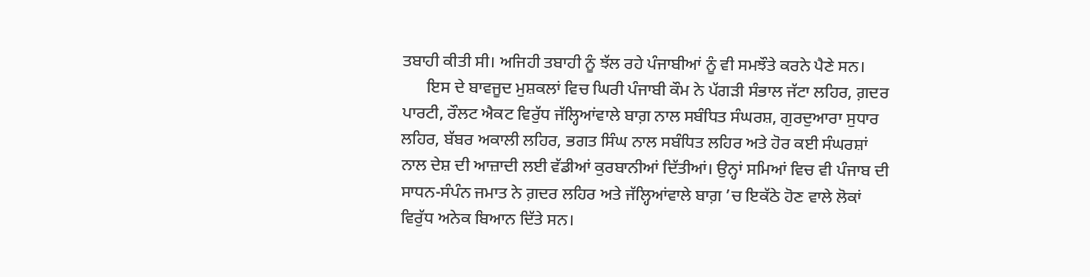ਤਬਾਹੀ ਕੀਤੀ ਸੀ। ਅਜਿਹੀ ਤਬਾਹੀ ਨੂੰ ਝੱਲ ਰਹੇ ਪੰਜਾਬੀਆਂ ਨੂੰ ਵੀ ਸਮਝੌਤੇ ਕਰਨੇ ਪੈਣੇ ਸਨ।
      ਇਸ ਦੇ ਬਾਵਜੂਦ ਮੁਸ਼ਕਲਾਂ ਵਿਚ ਘਿਰੀ ਪੰਜਾਬੀ ਕੌਮ ਨੇ ਪੱਗੜੀ ਸੰਭਾਲ ਜੱਟਾ ਲਹਿਰ, ਗ਼ਦਰ ਪਾਰਟੀ, ਰੌਲਟ ਐਕਟ ਵਿਰੁੱਧ ਜੱਲ੍ਹਿਆਂਵਾਲੇ ਬਾਗ਼ ਨਾਲ ਸਬੰਧਿਤ ਸੰਘਰਸ਼, ਗੁਰਦੁਆਰਾ ਸੁਧਾਰ ਲਹਿਰ, ਬੱਬਰ ਅਕਾਲੀ ਲਹਿਰ, ਭਗਤ ਸਿੰਘ ਨਾਲ ਸਬੰਧਿਤ ਲਹਿਰ ਅਤੇ ਹੋਰ ਕਈ ਸੰਘਰਸ਼ਾਂ ਨਾਲ ਦੇਸ਼ ਦੀ ਆਜ਼ਾਦੀ ਲਈ ਵੱਡੀਆਂ ਕੁਰਬਾਨੀਆਂ ਦਿੱਤੀਆਂ। ਉਨ੍ਹਾਂ ਸਮਿਆਂ ਵਿਚ ਵੀ ਪੰਜਾਬ ਦੀ ਸਾਧਨ-ਸੰਪੰਨ ਜਮਾਤ ਨੇ ਗ਼ਦਰ ਲਹਿਰ ਅਤੇ ਜੱਲ੍ਹਿਆਂਵਾਲੇ ਬਾਗ਼ ’ਚ ਇਕੱਠੇ ਹੋਣ ਵਾਲੇ ਲੋਕਾਂ ਵਿਰੁੱਧ ਅਨੇਕ ਬਿਆਨ ਦਿੱਤੇ ਸਨ।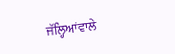ਜੱਲ੍ਹਿਆਂਵਾਲੇ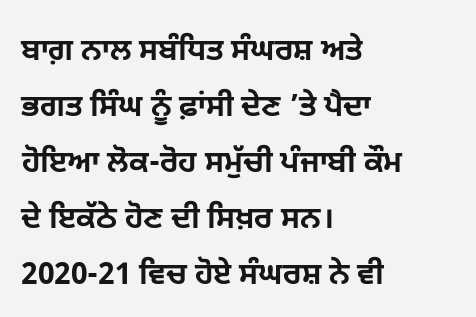ਬਾਗ਼ ਨਾਲ ਸਬੰਧਿਤ ਸੰਘਰਸ਼ ਅਤੇ ਭਗਤ ਸਿੰਘ ਨੂੰ ਫ਼ਾਂਸੀ ਦੇਣ ’ਤੇ ਪੈਦਾ ਹੋਇਆ ਲੋਕ-ਰੋਹ ਸਮੁੱਚੀ ਪੰਜਾਬੀ ਕੌਮ ਦੇ ਇਕੱਠੇ ਹੋਣ ਦੀ ਸਿਖ਼ਰ ਸਨ। 2020-21 ਵਿਚ ਹੋਏ ਸੰਘਰਸ਼ ਨੇ ਵੀ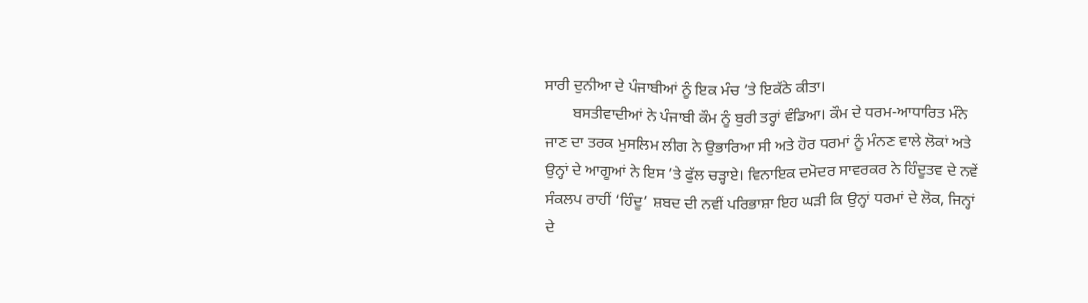ਸਾਰੀ ਦੁਨੀਆ ਦੇ ਪੰਜਾਬੀਆਂ ਨੂੰ ਇਕ ਮੰਚ ’ਤੇ ਇਕੱਠੇ ਕੀਤਾ।
       ਬਸਤੀਵਾਦੀਆਂ ਨੇ ਪੰਜਾਬੀ ਕੌਮ ਨੂੰ ਬੁਰੀ ਤਰ੍ਹਾਂ ਵੰਡਿਆ। ਕੌਮ ਦੇ ਧਰਮ-ਆਧਾਰਿਤ ਮੰਨੇ ਜਾਣ ਦਾ ਤਰਕ ਮੁਸਲਿਮ ਲੀਗ ਨੇ ਉਭਾਰਿਆ ਸੀ ਅਤੇ ਹੋਰ ਧਰਮਾਂ ਨੂੰ ਮੰਨਣ ਵਾਲੇ ਲੋਕਾਂ ਅਤੇ ਉਨ੍ਹਾਂ ਦੇ ਆਗੂਆਂ ਨੇ ਇਸ ’ਤੇ ਫੁੱਲ ਚੜ੍ਹਾਏ। ਵਿਨਾਇਕ ਦਮੋਦਰ ਸਾਵਰਕਰ ਨੇ ਹਿੰਦੂਤਵ ਦੇ ਨਵੇਂ ਸੰਕਲਪ ਰਾਹੀਂ ‘ਹਿੰਦੂ’ ਸ਼ਬਦ ਦੀ ਨਵੀਂ ਪਰਿਭਾਸ਼ਾ ਇਹ ਘੜੀ ਕਿ ਉਨ੍ਹਾਂ ਧਰਮਾਂ ਦੇ ਲੋਕ, ਜਿਨ੍ਹਾਂ ਦੇ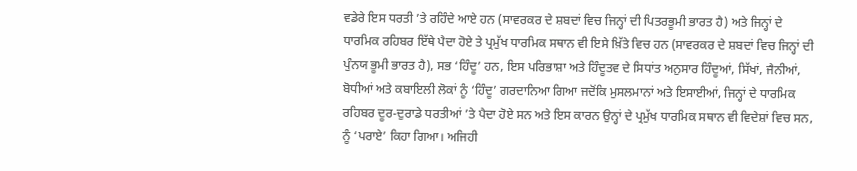ਵਡੇਰੇ ਇਸ ਧਰਤੀ ’ਤੇ ਰਹਿੰਦੇ ਆਏ ਹਨ (ਸਾਵਰਕਰ ਦੇ ਸ਼ਬਦਾਂ ਵਿਚ ਜਿਨ੍ਹਾਂ ਦੀ ਪਿਤਰਭੂਮੀ ਭਾਰਤ ਹੈ) ਅਤੇ ਜਿਨ੍ਹਾਂ ਦੇ ਧਾਰਮਿਕ ਰਹਿਬਰ ਇੱਥੇ ਪੈਦਾ ਹੋਏ ਤੇ ਪ੍ਰਮੁੱਖ ਧਾਰਮਿਕ ਸਥਾਨ ਵੀ ਇਸੇ ਖ਼ਿੱਤੇ ਵਿਚ ਹਨ (ਸਾਵਰਕਰ ਦੇ ਸ਼ਬਦਾਂ ਵਿਚ ਜਿਨ੍ਹਾਂ ਦੀ ਪੁੰਨਯ ਭੂਮੀ ਭਾਰਤ ਹੈ), ਸਭ ‘ਹਿੰਦੂ’ ਹਨ, ਇਸ ਪਰਿਭਾਸ਼ਾ ਅਤੇ ਹਿੰਦੂਤਵ ਦੇ ਸਿਧਾਂਤ ਅਨੁਸਾਰ ਹਿੰਦੂਆਂ, ਸਿੱਖਾਂ, ਜੈਨੀਆਂ, ਬੋਧੀਆਂ ਅਤੇ ਕਬਾਇਲੀ ਲੋਕਾਂ ਨੂੰ ‘ਹਿੰਦੂ’ ਗਰਦਾਨਿਆ ਗਿਆ ਜਦੋਂਕਿ ਮੁਸਲਮਾਨਾਂ ਅਤੇ ਇਸਾਈਆਂ, ਜਿਨ੍ਹਾਂ ਦੇ ਧਾਰਮਿਕ ਰਹਿਬਰ ਦੂਰ-ਦੁਰਾਡੇ ਧਰਤੀਆਂ ’ਤੇ ਪੈਦਾ ਹੋਏ ਸਨ ਅਤੇ ਇਸ ਕਾਰਨ ਉਨ੍ਹਾਂ ਦੇ ਪ੍ਰਮੁੱਖ ਧਾਰਮਿਕ ਸਥਾਨ ਵੀ ਵਿਦੇਸ਼ਾਂ ਵਿਚ ਸਨ, ਨੂੰ ‘ਪਰਾਏ’ ਕਿਹਾ ਗਿਆ। ਅਜਿਹੀ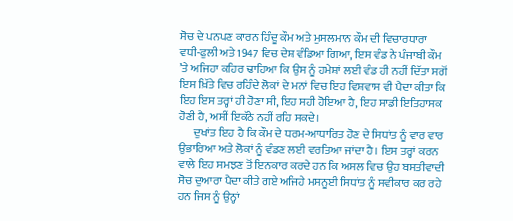ਸੋਚ ਦੇ ਪਨਪਣ ਕਾਰਨ ਹਿੰਦੂ ਕੌਮ ਅਤੇ ਮੁਸਲਮਾਨ ਕੌਮ ਦੀ ਵਿਚਾਰਧਾਰਾ ਵਧੀ-ਫੁਲੀ ਅਤੇ 1947 ਵਿਚ ਦੇਸ਼ ਵੰਡਿਆ ਗਿਆ, ਇਸ ਵੰਡ ਨੇ ਪੰਜਾਬੀ ਕੌਮ ’ਤੇ ਅਜਿਹਾ ਕਹਿਰ ਢਾਹਿਆ ਕਿ ਉਸ ਨੂੰ ਹਮੇਸ਼ਾਂ ਲਈ ਵੰਡ ਹੀ ਨਹੀਂ ਦਿੱਤਾ ਸਗੋਂ ਇਸ ਖ਼ਿੱਤੇ ਵਿਚ ਰਹਿੰਦੇ ਲੋਕਾਂ ਦੇ ਮਨਾਂ ਵਿਚ ਇਹ ਵਿਸ਼ਵਾਸ ਵੀ ਪੈਦਾ ਕੀਤਾ ਕਿ ਇਹ ਇਸ ਤਰ੍ਹਾਂ ਹੀ ਹੋਣਾ ਸੀ, ਇਹ ਸਹੀ ਹੋਇਆ ਹੈ, ਇਹ ਸਾਡੀ ਇਤਿਹਾਸਕ ਹੋਣੀ ਹੈ, ਅਸੀਂ ਇਕੱਠੇ ਨਹੀਂ ਰਹਿ ਸਕਦੇ।
      ਦੁਖਾਂਤ ਇਹ ਹੈ ਕਿ ਕੌਮ ਦੇ ਧਰਮ-ਆਧਾਰਿਤ ਹੋਣ ਦੇ ਸਿਧਾਂਤ ਨੂੰ ਵਾਰ ਵਾਰ ਉਭਾਰਿਆ ਅਤੇ ਲੋਕਾਂ ਨੂੰ ਵੰਡਣ ਲਈ ਵਰਤਿਆ ਜਾਂਦਾ ਹੈ। ਇਸ ਤਰ੍ਹਾਂ ਕਰਨ ਵਾਲੇ ਇਹ ਸਮਝਣ ਤੋਂ ਇਨਕਾਰ ਕਰਦੇ ਹਨ ਕਿ ਅਸਲ ਵਿਚ ਉਹ ਬਸਤੀਵਾਦੀ ਸੋਚ ਦੁਆਰਾ ਪੈਦਾ ਕੀਤੇ ਗਏ ਅਜਿਹੇ ਮਸਨੂਈ ਸਿਧਾਂਤ ਨੂੰ ਸਵੀਕਾਰ ਕਰ ਰਹੇ ਹਨ ਜਿਸ ਨੂੰ ਉਨ੍ਹਾਂ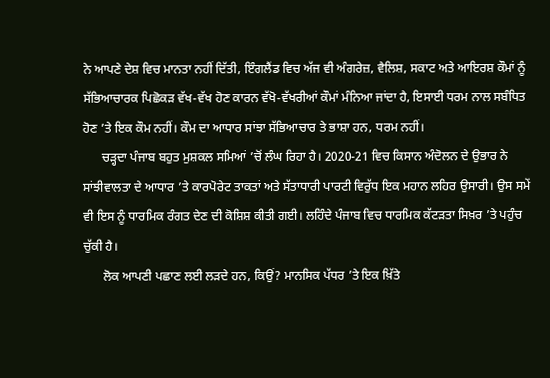ਨੇ ਆਪਣੇ ਦੇਸ਼ ਵਿਚ ਮਾਨਤਾ ਨਹੀਂ ਦਿੱਤੀ, ਇੰਗਲੈਂਡ ਵਿਚ ਅੱਜ ਵੀ ਅੰਗਰੇਜ਼, ਵੈਲਿਸ਼, ਸਕਾਟ ਅਤੇ ਆਇਰਸ਼ ਕੌਮਾਂ ਨੂੰ ਸੱਭਿਆਚਾਰਕ ਪਿਛੋਕੜ ਵੱਖ-ਵੱਖ ਹੋਣ ਕਾਰਨ ਵੱਖੋ-ਵੱਖਰੀਆਂ ਕੌਮਾਂ ਮੰਨਿਆ ਜਾਂਦਾ ਹੈ, ਇਸਾਈ ਧਰਮ ਨਾਲ ਸਬੰਧਿਤ ਹੋਣ ’ਤੇ ਇਕ ਕੌਮ ਨਹੀਂ। ਕੌਮ ਦਾ ਆਧਾਰ ਸਾਂਝਾ ਸੱਭਿਆਚਾਰ ਤੇ ਭਾਸ਼ਾ ਹਨ, ਧਰਮ ਨਹੀਂ।
      ਚੜ੍ਹਦਾ ਪੰਜਾਬ ਬਹੁਤ ਮੁਸ਼ਕਲ ਸਮਿਆਂ ’ਚੋਂ ਲੰਘ ਰਿਹਾ ਹੈ। 2020-21 ਵਿਚ ਕਿਸਾਨ ਅੰਦੋਲਨ ਦੇ ਉਭਾਰ ਨੇ ਸਾਂਝੀਵਾਲਤਾ ਦੇ ਆਧਾਰ ’ਤੇ ਕਾਰਪੋਰੇਟ ਤਾਕਤਾਂ ਅਤੇ ਸੱਤਾਧਾਰੀ ਪਾਰਟੀ ਵਿਰੁੱਧ ਇਕ ਮਹਾਨ ਲਹਿਰ ਉਸਾਰੀ। ਉਸ ਸਮੇਂ ਵੀ ਇਸ ਨੂੰ ਧਾਰਮਿਕ ਰੰਗਤ ਦੇਣ ਦੀ ਕੋਸ਼ਿਸ਼ ਕੀਤੀ ਗਈ। ਲਹਿੰਦੇ ਪੰਜਾਬ ਵਿਚ ਧਾਰਮਿਕ ਕੱਟੜਤਾ ਸਿਖ਼ਰ ’ਤੇ ਪਹੁੰਚ ਚੁੱਕੀ ਹੈ।
      ਲੋਕ ਆਪਣੀ ਪਛਾਣ ਲਈ ਲੜਦੇ ਹਨ, ਕਿਉਂ? ਮਾਨਸਿਕ ਪੱਧਰ ’ਤੇ ਇਕ ਖ਼ਿੱਤੇ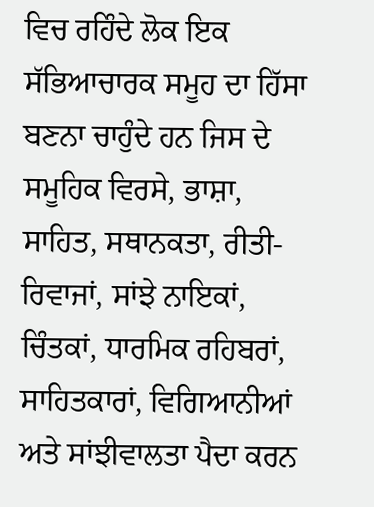ਵਿਚ ਰਹਿੰਦੇ ਲੋਕ ਇਕ ਸੱਭਿਆਚਾਰਕ ਸਮੂਹ ਦਾ ਹਿੱਸਾ ਬਣਨਾ ਚਾਹੁੰਦੇ ਹਨ ਜਿਸ ਦੇ ਸਮੂਹਿਕ ਵਿਰਸੇ, ਭਾਸ਼ਾ, ਸਾਹਿਤ, ਸਥਾਨਕਤਾ, ਰੀਤੀ-ਰਿਵਾਜਾਂ, ਸਾਂਝੇ ਨਾਇਕਾਂ, ਚਿੰਤਕਾਂ, ਧਾਰਮਿਕ ਰਹਿਬਰਾਂ, ਸਾਹਿਤਕਾਰਾਂ, ਵਿਗਿਆਨੀਆਂ ਅਤੇ ਸਾਂਝੀਵਾਲਤਾ ਪੈਦਾ ਕਰਨ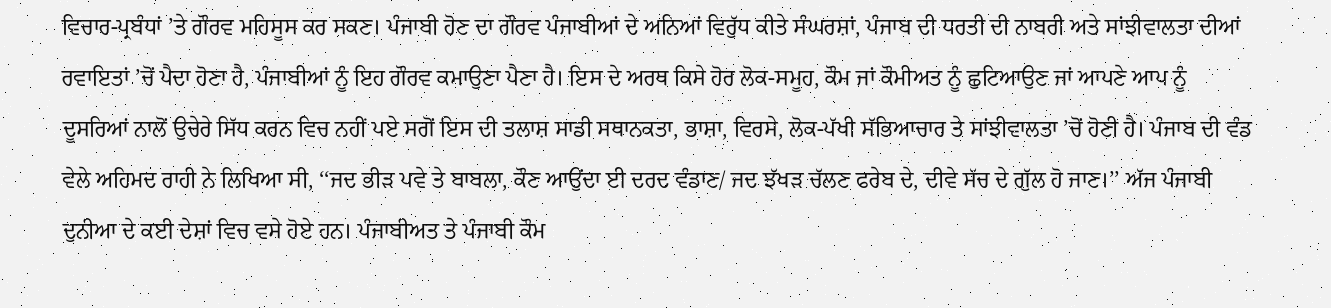ਵਿਚਾਰ-ਪ੍ਰਬੰਧਾਂ ’ਤੇ ਗੌਰਵ ਮਹਿਸੂਸ ਕਰ ਸਕਣ। ਪੰਜਾਬੀ ਹੋਣ ਦਾ ਗੌਰਵ ਪੰਜਾਬੀਆਂ ਦੇ ਅਨਿਆਂ ਵਿਰੁੱਧ ਕੀਤੇ ਸੰਘਰਸ਼ਾਂ, ਪੰਜਾਬ ਦੀ ਧਰਤੀ ਦੀ ਨਾਬਰੀ ਅਤੇ ਸਾਂਝੀਵਾਲਤਾ ਦੀਆਂ ਰਵਾਇਤਾਂ ’ਚੋਂ ਪੈਦਾ ਹੋਣਾ ਹੈ, ਪੰਜਾਬੀਆਂ ਨੂੰ ਇਹ ਗੌਰਵ ਕਮਾਉਣਾ ਪੈਣਾ ਹੈ। ਇਸ ਦੇ ਅਰਥ ਕਿਸੇ ਹੋਰ ਲੋਕ-ਸਮੂਹ, ਕੌਮ ਜਾਂ ਕੌਮੀਅਤ ਨੂੰ ਛੁਟਿਆਉਣ ਜਾਂ ਆਪਣੇ ਆਪ ਨੂੰ ਦੂਸਰਿਆਂ ਨਾਲੋਂ ਉਚੇਰੇ ਸਿੱਧ ਕਰਨ ਵਿਚ ਨਹੀਂ ਪਏ ਸਗੋਂ ਇਸ ਦੀ ਤਲਾਸ਼ ਸਾਡੀ ਸਥਾਨਕਤਾ, ਭਾਸ਼ਾ, ਵਿਰਸੇ, ਲੋਕ-ਪੱਖੀ ਸੱਭਿਆਚਾਰ ਤੇ ਸਾਂਝੀਵਾਲਤਾ ’ਚੋਂ ਹੋਣੀ ਹੈ। ਪੰਜਾਬ ਦੀ ਵੰਡ ਵੇਲੇ ਅਹਿਮਦ ਰਾਹੀ ਨੇ ਲਿਖਿਆ ਸੀ, ‘‘ਜਦ ਭੀੜ ਪਵੇ ਤੇ ਬਾਬਲਾ, ਕੌਣ ਆਉਂਦਾ ਈ ਦਰਦ ਵੰਡਾਣ/ ਜਦ ਝੱਖੜ ਚੱਲਣ ਫਰੇਬ ਦੇ, ਦੀਵੇ ਸੱਚ ਦੇ ਗੁੱਲ ਹੋ ਜਾਣ।’’ ਅੱਜ ਪੰਜਾਬੀ ਦੁਨੀਆ ਦੇ ਕਈ ਦੇਸ਼ਾਂ ਵਿਚ ਵਸੇ ਹੋਏ ਹਨ। ਪੰਜਾਬੀਅਤ ਤੇ ਪੰਜਾਬੀ ਕੌਮ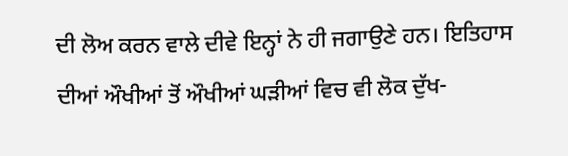ਦੀ ਲੋਅ ਕਰਨ ਵਾਲੇ ਦੀਵੇ ਇਨ੍ਹਾਂ ਨੇ ਹੀ ਜਗਾਉਣੇ ਹਨ। ਇਤਿਹਾਸ ਦੀਆਂ ਔਖੀਆਂ ਤੋਂ ਔਖੀਆਂ ਘੜੀਆਂ ਵਿਚ ਵੀ ਲੋਕ ਦੁੱਖ-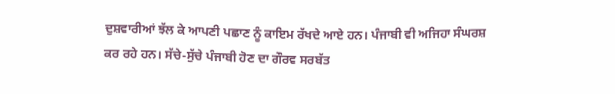ਦੁਸ਼ਵਾਰੀਆਂ ਝੱਲ ਕੇ ਆਪਣੀ ਪਛਾਣ ਨੂੰ ਕਾਇਮ ਰੱਖਦੇ ਆਏ ਹਨ। ਪੰਜਾਬੀ ਵੀ ਅਜਿਹਾ ਸੰਘਰਸ਼ ਕਰ ਰਹੇ ਹਨ। ਸੱਚੇ-ਸੁੱਚੇ ਪੰਜਾਬੀ ਹੋਣ ਦਾ ਗੌਰਵ ਸਰਬੱਤ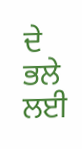ਦੇ ਭਲੇ ਲਈ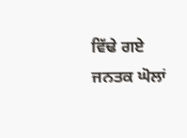ਵਿੱਢੇ ਗਏ ਜਨਤਕ ਘੋਲਾਂ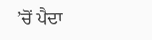’ਚੋਂ ਪੈਦਾ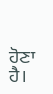ਹੋਣਾ ਹੈ।